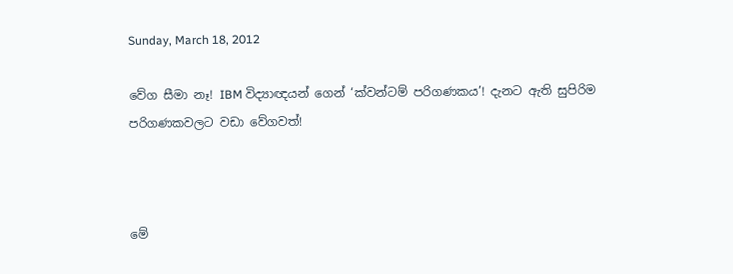Sunday, March 18, 2012

වේග සීමා නෑ! IBM විද්‍යාඥයන් ගෙන් ‘ක්වන්ටම් පරිගණකය’! දැනට ඇති සුපිරිම පරිගණකවලට වඩා වේගවත්!



මේ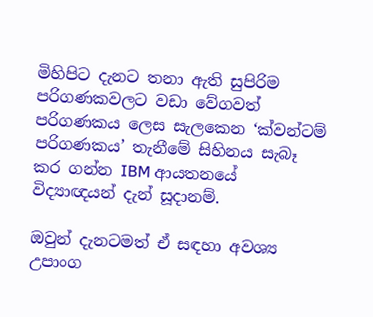මිහිපිට දැනට තනා ඇති සුපිරිම පරිගණකවලට වඩා වේගවත් පරිගණකය ලෙස සැලකෙන ‘ක්වන්ටම් පරිගණකය’ තැනීමේ සිහිනය සැබෑ කර ගන්න IBM ආයතනයේ විද්‍යාඥයන් දැන් සූදානම්.

ඔවුන් දැනටමත් ඒ සඳහා අවශ්‍ය උපාංග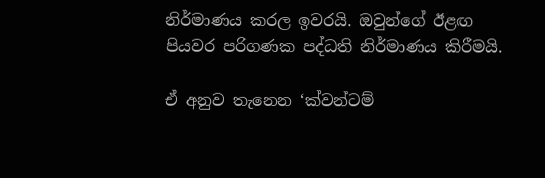නිර්මාණය කරල ඉවරයි. ඔවුන්ගේ ඊළඟ පියවර පරිගණක පද්ධති නිර්මාණය කිරීමයි.

ඒ අනුව තැනෙන ‘ක්වන්ටම්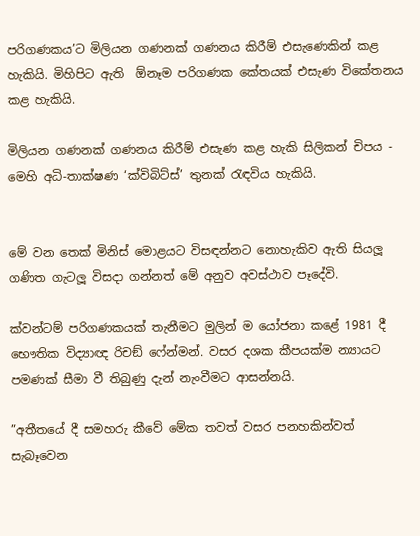පරිගණකය’ට මිලියන ගණනක් ගණනය කිරීම් එසැණෙකින් කළ හැකියි. මිහිපිට ඇති  ඕනෑම පරිගණක කේතයක් එසැණ විකේතනය කළ හැකියි.

මිලියන ගණනක් ගණනය කිරීම් එසැණ කළ හැකි සිලිකන් චිපය - මෙහි අධි-තාක්ෂණ ‘ක්විබිට්ස්’ තුනක් රැඳවිය හැකියි.


මේ වන තෙක් මිනිස් මොළයට විසඳන්නට නොහැකිව ඇති සියලූ ගණිත ගැටලූ විසදා ගන්නත් මේ අනුව අවස්ථාව පෑදේවි.

ක්වන්ටම් පරිගණකයක් තැනීමට මුලින් ම යෝජනා කළේ 1981 දී භෞතික විද්‍යාඥ රිචඞ් ෆේන්මන්. වසර දශක කීපයක්ම න්‍යායට පමණක් සීමා වී තිබුණු දැන් නැංවීමට ආසන්නයි.

”අතීතයේ දී සමහරු කීවේ මේක තවත් වසර පනහකින්වත් සැබෑවෙන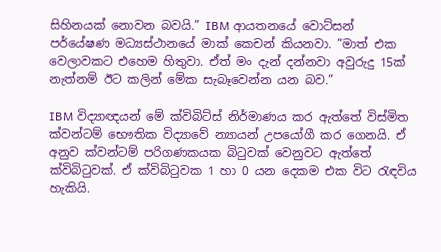සිහිනයක් නොවන බවයි.” IBM ආයතනයේ වොට්සන් පර්යේෂණ මධ්‍යස්ථානයේ මාක් කෙචන් කියනවා. ”මාත් එක වෙලාවකට එහෙම හිතුවා. ඒත් මං දැන් දන්නවා අවුරුදු 15ක් නැත්නම් ඊට කලින් මේක සැබෑවෙන්න යන බව.”

IBM විද්‍යාඥයන් මේ ක්විබිට්ස් නිර්මාණය කර ඇත්තේ විස්මිත ක්වන්ටම් භෞතික විද්‍යාවේ න්‍යායන් උපයෝගී කර ගෙනයි. ඒ අනුව ක්වන්ටම් පරිගණකයක බිටුවක් වෙනුවට ඇත්තේ ක්විබිටුවක්. ඒ ක්විබිටුවක 1 හා 0 යන දෙකම එක විට රැඳවිය හැකියි.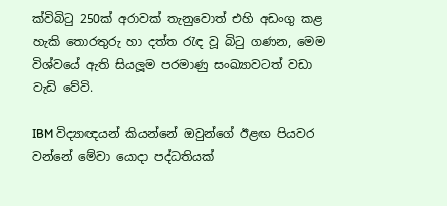ක්විබිටු 250ක් අරාවක් තැනුවොත් එහි අඩංගු කළ හැකි තොරතුරු හා දත්ත රැඳ වූ බිටු ගණන, මෙම විශ්වයේ ඇති සියලූම පරමාණු සංඛ්‍යාවටත් වඩා වැඩි වේවි.

IBM විද්‍යාඥයන් කියන්නේ ඔවුන්ගේ ඊළඟ පියවර වන්නේ මේවා යොදා පද්ධතියක්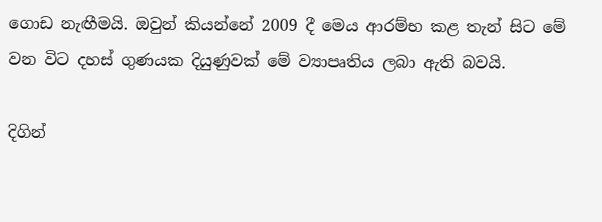ගොඩ නැඟීමයි. ඔවුන් කියන්නේ 2009 දී මෙය ආරම්භ කළ තැන් සිට මේ වන විට දහස් ගුණයක දියුණුවක් මේ ව්‍යාපෘතිය ලබා ඇති බවයි.

දිගින්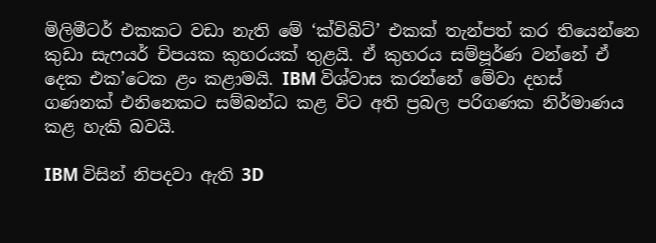මිලිමීටර් එකකට වඩා නැති මේ ‘ක්විබිට්’ එකක් තැන්පත් කර තියෙන්නෙ කුඩා සැෆයර් චිපයක කුහරයක් තුළයි. ඒ කුහරය සම්පූර්ණ වන්නේ ඒ දෙක එක’ටෙක ළං කළාමයි. IBM විශ්වාස කරන්නේ මේවා දහස් ගණනක් එනිනෙකට සම්බන්ධ කළ විට අති ප්‍රබල පරිගණක නිර්මාණය කළ හැකි බවයි.

IBM විසින් නිපදවා ඇති 3D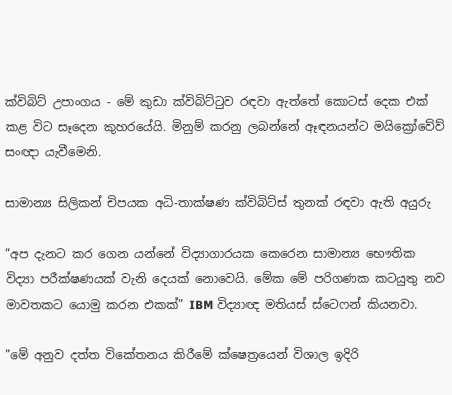ක්විබිට් උපාංගය - මේ කුඩා ක්විබිට්ටුව රඳවා ඇත්තේ කොටස් දෙක එක් කළ විට සෑදෙන කුහරයේයි. මිනුම් කරනු ලබන්නේ ඈඳනයන්ට මයික්‍රෝවේව් සංඥා යැවීමෙනි.

සාමාන්‍ය සිලිකන් චිපයක අධි-තාක්ෂණ ක්විබිට්ස් තුනක් රඳවා ඇති අයුරු

”අප දැනට කර ගෙන යන්නේ විද්‍යාගාරයක කෙරෙන සාමාන්‍ය භෞතික විද්‍යා පරීක්ෂණයක් වැනි දෙයක් නොවෙයි. මේක මේ පරිගණක කටයුතු නව මාවතකට යොමු කරන එකක්” IBM විද්‍යාඥ මතියස් ස්ටෙෆන් කියනවා.

”මේ අනුව දත්ත විකේතනය කිරීමේ ක්ෂෙත්‍රයෙන් විශාල ඉදිරි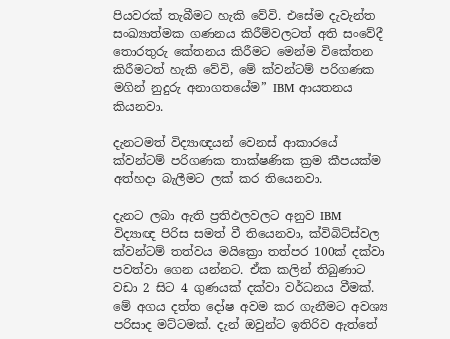පියවරක් තැබීමට හැකි වේවි. එසේම දැවැන්ත සංඛ්‍යාත්මක ගණනය කිරීම්වලටත් අති සංවේදී තොරතුරු කේතනය කිරීමට මෙන්ම විකේතන කිරීමටත් හැකි වේවි, මේ ක්වන්ටම් පරිගණක මගින් නුදුරු අනාගතයේම” IBM ආයතනය කියනවා.

දැනටමත් විද්‍යාඥයන් වෙනස් ආකාරයේ ක්වන්ටම් පරිගණක තාක්ෂණික ක්‍රම කීපයක්ම අත්හදා බැලීමට ලක් කර තියෙනවා.

දැනට ලබා ඇති ප්‍රතිඵලවලට අනුව IBM විද්‍යාඥ පිරිස සමත් වී තියෙනවා, ක්විබිට්ස්වල ක්වන්ටම් තත්වය මයික්‍රො තත්පර 100ක් දක්වා පවත්වා ගෙන යන්නට. ඒක කලින් තිබුණාට වඩා 2 සිට 4 ගුණයක් දක්වා වර්ධනය වීමක්. මේ අගය දත්ත දෝෂ අවම කර ගැනීමට අවශ්‍ය පරිසාද මට්ටමක්. දැන් ඔවුන්ට ඉතිරිව ඇත්තේ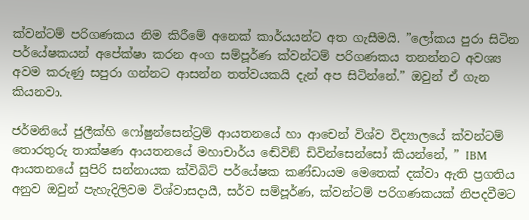ක්වන්ටම් පරිගණකය නිම කිරීමේ අනෙක් කාර්යයන්ට අත ගැසීමයි. ”ලෝකය පුරා සිටින පර්යේෂකයන් අපේක්ෂා කරන අංග සම්පූර්ණ ක්වන්ටම් පරිගණකය තනන්නට අවශ්‍ය අවම කරුණු සපුරා ගන්නට ආසන්න තත්වයකයි දැන් අප සිටින්නේ.” ඔවුන් ඒ ගැන කියනවා.

ජර්මනියේ ජුලීක්හි ෆෝෂුන්සෙන්ට්‍රම් ආයතනයේ හා ආචෙන් විශ්ව විද්‍යාලයේ ක්වන්ටම් තොරතුරු තාක්ෂණ ආයතනයේ මහාචාර්ය ඬේවිඞ් ඩිවින්සෙන්සෝ කියන්නේ, ” IBM ආයතනයේ සුපිරි සන්නායක ක්විබිට් පර්යේෂක කණ්ඩායම මෙතෙක් දක්වා ඇති ප්‍රගතිය අනුව ඔවුන් පැහැදිලිවම විශ්වාසදායී, සර්ව සම්පූර්ණ, ක්වන්ටම් පරිගණකයක් නිපදවීමට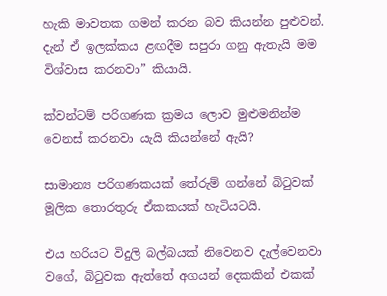හැකි මාවතක ගමන් කරන බව කියන්න පුළුවන්. දැන් ඒ ඉලක්කය ළඟදීම සපුරා ගනු ඇතැයි මම විශ්වාස කරනවා” කියායි.

ක්වන්ටම් පරිගණක ක්‍රමය ලොව මුළුමනින්ම වෙනස් කරනවා යැයි කියන්නේ ඇයි?

සාමාන්‍ය පරිගණකයක් තේරුම් ගන්නේ බිටුවක් මූලික තොරතුරු ඒකකයක් හැටියටයි.

එය හරියට විදුලි බල්බයක් නිවෙනව දැල්වෙනවා වගේ, බිටුවක ඇත්තේ අගයන් දෙකකින් එකක්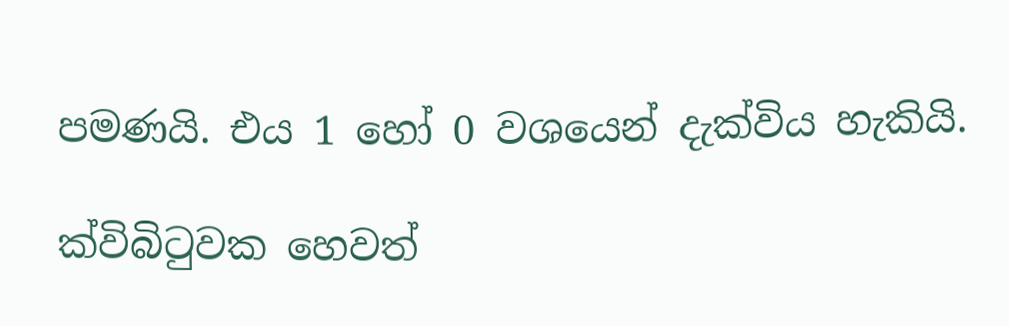පමණයි. එය 1 හෝ 0 වශයෙන් දැක්විය හැකියි.

ක්විබිටුවක හෙවත්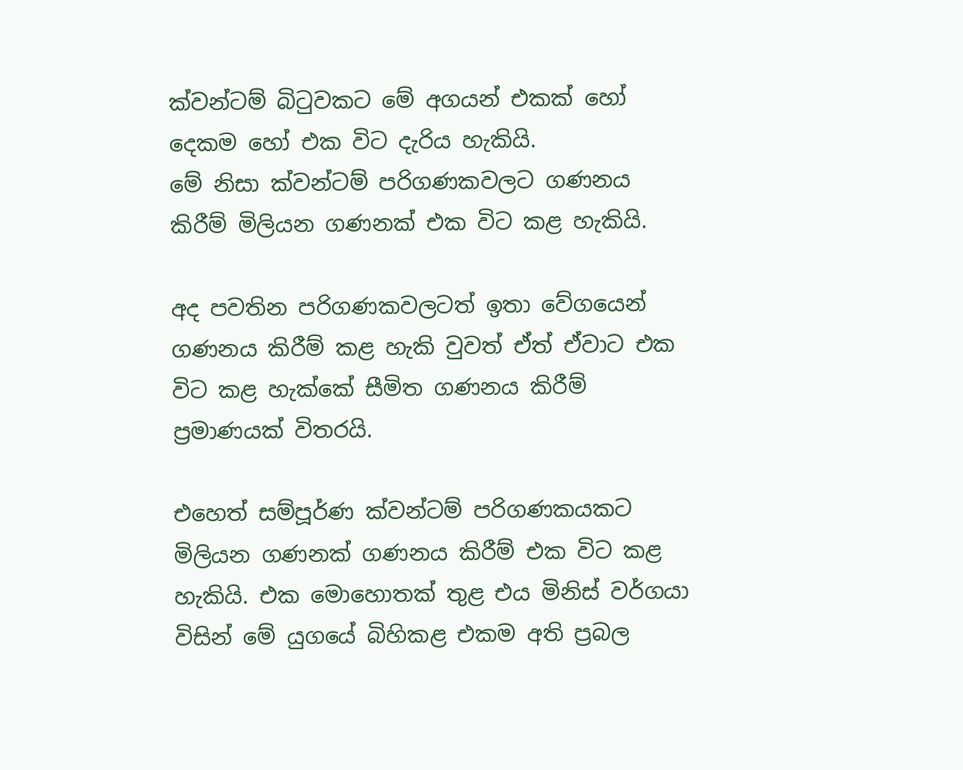ක්වන්ටම් බිටුවකට මේ අගයන් එකක් හෝ දෙකම හෝ එක විට දැරිය හැකියි.
මේ නිසා ක්වන්ටම් පරිගණකවලට ගණනය කිරීම් මිලියන ගණනක් එක විට කළ හැකියි.

අද පවතින පරිගණකවලටත් ඉතා වේගයෙන් ගණනය කිරීම් කළ හැකි වුවත් ඒත් ඒවාට එක විට කළ හැක්කේ සීමිත ගණනය කිරීම් ප්‍රමාණයක් විතරයි.

එහෙත් සම්පූර්ණ ක්වන්ටම් පරිගණකයකට මිලියන ගණනක් ගණනය කිරීම් එක විට කළ හැකියි. එක මොහොතක් තුළ එය මිනිස් වර්ගයා විසින් මේ යුගයේ බිහිකළ එකම අති ප්‍රබල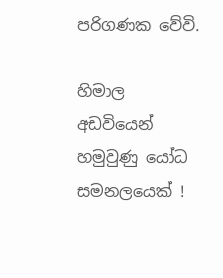පරිගණක වේවි.

හිමාල අඩවියෙන් හමුවුණු යෝධ සමනලයෙක් !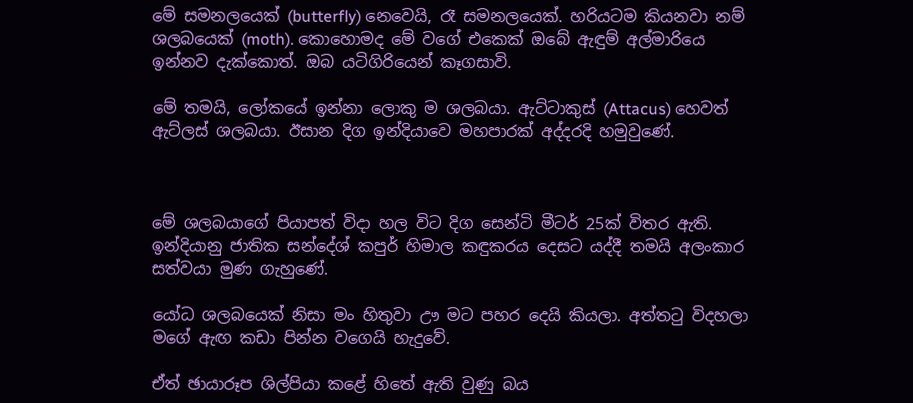මේ සමනලයෙක් (butterfly) නෙවෙයි, රෑ සමනලයෙක්. හරියටම කියනවා නම් ශලබයෙක් (moth). කොහොමද මේ වගේ එකෙක් ඔබේ ඇඳුම් අල්මාරියෙ ඉන්නව දැක්කොත්. ඔබ යටිගිරියෙන් කෑගසාවි.

මේ තමයි, ලෝකයේ ඉන්නා ලොකු ම ශලබයා. ඇට්ටාකුස් (Attacus) හෙවත් ඇට්ලස් ශලබයා. ඊසාන දිග ඉන්දියාවෙ මහපාරක් අද්දරදි හමුවුණේ.



මේ ශලබයාගේ පියාපත් විදා හල විට දිග සෙන්ටි මීටර් 25ක් විතර ඇති. ඉන්දියානු ජාතික සන්දේශ් කපුර් හිමාල කඳුකරය දෙසට යද්දී තමයි අලංකාර සත්වයා මුණ ගැහුණේ.

යෝධ ශලබයෙක් නිසා මං හිතුවා ඌ මට පහර දෙයි කියලා. අත්තටු විදහලා මගේ ඇඟ කඩා පින්න වගෙයි හැදුවේ.

ඒත් ඡායාරූප ශිල්පියා කළේ හිතේ ඇති වුණු බය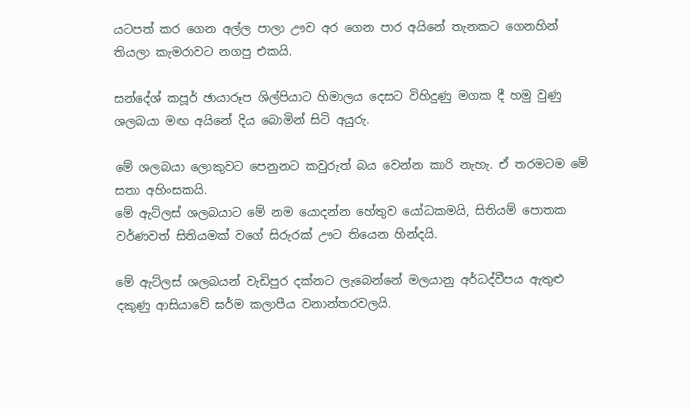යටපත් කර ගෙන අල්ල පාලා ඌව අර ගෙන පාර අයිනේ තැනකට ගෙනහින් තියලා කැමරාවට නගපු එකයි.

සන්දේශ් කපූර් ඡායාරූප ශිල්පියාට හිමාලය දෙසට විහිදුණු මගක දී හමු වුණු ශලබයා මඟ අයිනේ දිය බොමින් සිටි අයුරු.

මේ ශලබයා ලොකුවට පෙනුනට කවුරුත් බය වෙන්න කාරි නැහැ. ඒ තරමටම මේ සතා අහිංසකයි.
මේ ඇට්ලස් ශලබයාට මේ නම යොදන්න හේතුව යෝධකමයි, සිතියම් පොතක වර්ණවත් සිතියමක් වගේ සිරුරක් ඌට තියෙන හින්දයි.

මේ ඇට්ලස් ශලබයන් වැඩිපුර දක්නට ලැබෙන්නේ මලයානු අර්ධද්වීපය ඇතුළු දකුණු ආසියාවේ ඝර්ම කලාපීය වනාන්තරවලයි.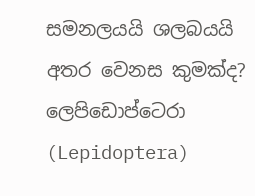සමනලයයි ශලබයයි අතර වෙනස කුමක්ද?
ලෙපිඩොප්ටෙරා (Lepidoptera)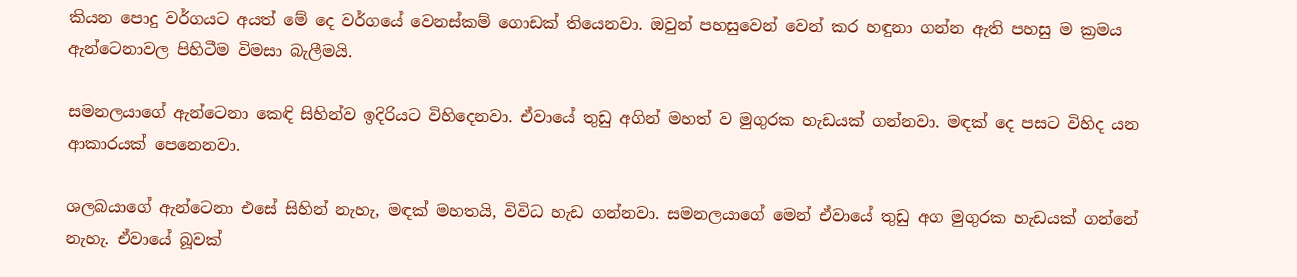කියන පොදු වර්ගයට අයත් මේ දෙ වර්ගයේ වෙනස්කම් ගොඩක් තියෙනවා. ඔවුන් පහසුවෙන් වෙන් කර හඳුනා ගන්න ඇති පහසු ම ක්‍රමය ඇන්ටෙනාවල පිහිටීම විමසා බැලීමයි.

සමනලයාගේ ඇන්ටෙනා කෙඳි සිහින්ව ඉදිරියට විහිදෙනවා. ඒවායේ තුඩු අගින් මහත් ව මුගුරක හැඩයක් ගන්නවා. මඳක් දෙ පසට විහිද යන ආකාරයක් පෙනෙනවා.

ශලබයාගේ ඇන්ටෙනා එසේ සිහින් නැහැ, මඳක් මහතයි, විවිධ හැඩ ගන්නවා. සමනලයාගේ මෙන් ඒවායේ තුඩු අග මුගුරක හැඩයක් ගන්නේ නැහැ. ඒවායේ බූවක්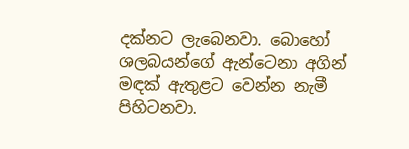දක්නට ලැබෙනවා. බොහෝ ශලබයන්ගේ ඇන්ටෙනා අගින් මඳක් ඇතුළට වෙන්න නැමී පිහිටනවා.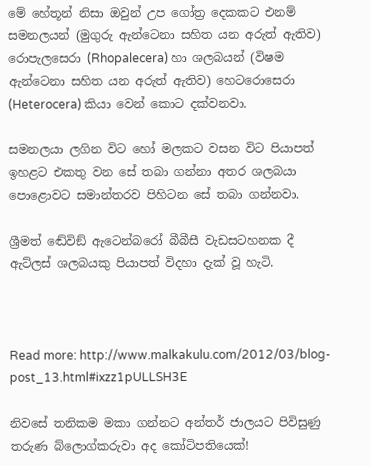මේ හේතූන් නිසා ඔවුන් උප ගෝත්‍ර දෙකකට එනම් සමනලයන් (මුගුරු ඇන්ටෙනා සහිත යන අරුත් ඇතිව) රොපැලසෙරා (Rhopalecera) හා ශලබයන් (විෂම ඇන්ටෙනා සහිත යන අරුත් ඇතිව) හෙටරොසෙරා (Heterocera) කියා වෙන් කොට දක්වනවා.

සමනලයා ලගින විට හෝ මලකට වසන විට පියාපත් ඉහළට එකතු වන සේ තබා ගන්නා අතර ශලබයා පොළොවට සමාන්තරව පිහිටන සේ තබා ගන්නවා.

ශ්‍රීමත් ඬේවිඞ් ඇටෙන්බරෝ බීබීසී වැඩසටහනක දී ඇට්ලස් ශලබයකු පියාපත් විදහා දැක් වූ හැටි.



Read more: http://www.malkakulu.com/2012/03/blog-post_13.html#ixzz1pULLSH3E

නිවසේ තනිකම මකා ගන්නට අන්තර් ජාලයට පිවිසුණු තරුණ බ්ලොග්කරුවා අද කෝටිපතියෙක්!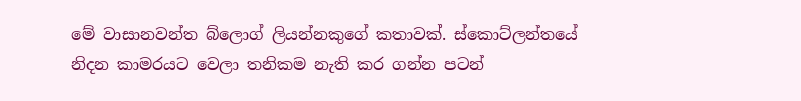මේ වාසානවන්ත බ්ලොග් ලියන්නකුගේ කතාවක්. ස්කොට්ලන්තයේ නිදන කාමරයට වෙලා තනිකම නැති කර ගන්න පටන්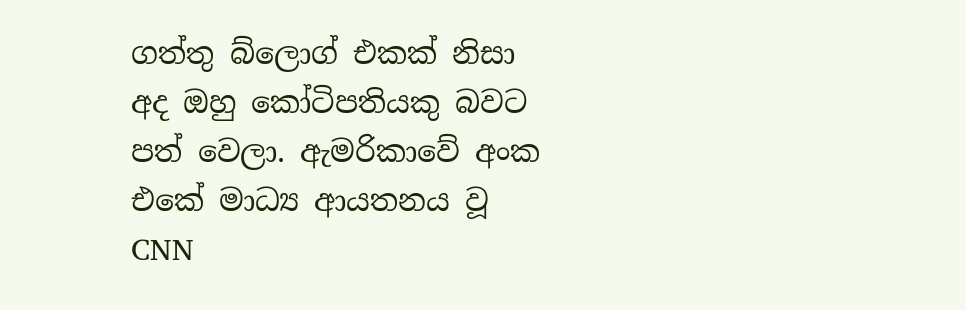ගත්තු බ්ලොග් එකක් නිසා අද ඔහු කෝටිපතියකු බවට පත් වෙලා. ඇමරිකාවේ අංක එකේ මාධ්‍ය ආයතනය වූ CNN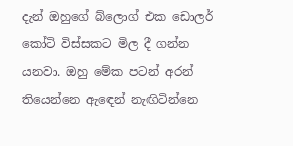දැන් ඔහුගේ බ්ලොග් එක ඩොලර් කෝටි විස්සකට මිල දී ගන්න යනවා. ඔහු මේක පටන් අරන් තියෙන්නෙ ඇඳෙන් නැඟිටින්නෙ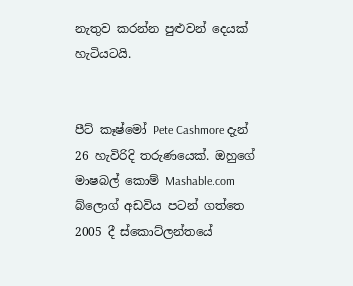නැතුව කරන්න පුළුවන් දෙයක් හැටියටයි.


පීට් කෑෂ්මෝ Pete Cashmore දැන් 26 හැවිරිදි තරුණයෙක්. ඔහුගේ මාෂබල් කොම් Mashable.com බ්ලොග් අඩවිය පටන් ගත්තෙ 2005 දී ස්කොට්ලන්තයේ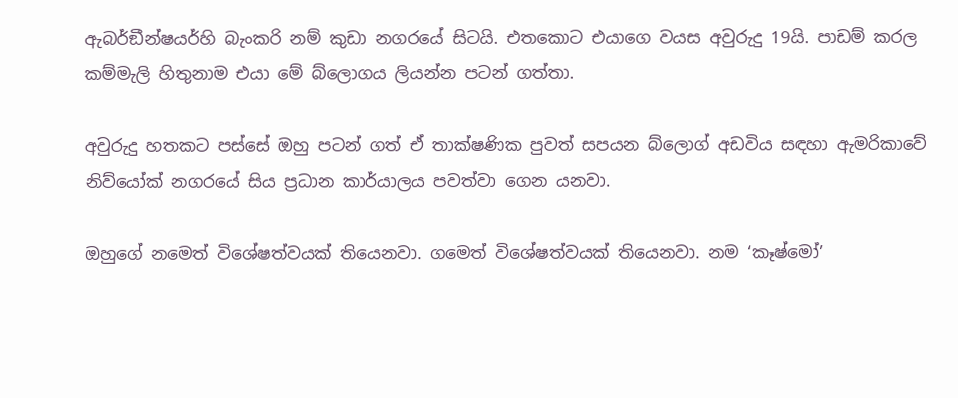ඇබර්ඞීන්ෂයර්හි බැංකරි නම් කුඩා නගරයේ සිටයි. එතකොට එයාගෙ වයස අවුරුදු 19යි. පාඩම් කරල කම්මැලි හිතුනාම එයා මේ බ්ලොගය ලියන්න පටන් ගත්තා.

අවුරුදු හතකට පස්සේ ඔහු පටන් ගත් ඒ තාක්ෂණික පුවත් සපයන බ්ලොග් අඩවිය සඳහා ඇමරිකාවේ නිව්යෝක් නගරයේ සිය ප්‍රධාන කාර්යාලය පවත්වා ගෙන යනවා.

ඔහුගේ නමෙත් විශේෂත්වයක් තියෙනවා. ගමෙත් විශේෂත්වයක් තියෙනවා. නම ‘කෑෂ්මෝ’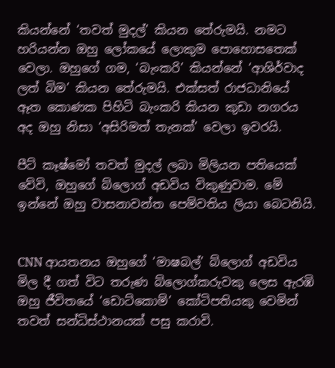කියන්නේ ‘තවත් මුදල්’ කියන තේරුමයි. නමට හරියන්න ඔහු ලෝකයේ ලොකුම පොහොසතෙක් වෙලා. ඔහුගේ ගම, ‘බැංකරි’ කියන්නේ ‘ආශිර්වාද ලත් බිම’ කියන තේරුමයි. එක්සත් රාජධානියේ ඈත කොණක පිහිටි බැංකරි කියන කුඩා නගරය අද ඔහු නිසා ‘අසිරිමත් තැනක්’ වෙලා ඉවරයි.

පීට් කෑෂ්මෝ තවත් මුදල් ලබා මිලියන පතියෙක් වේවි, ඔහුගේ බ්ලොග් අඩවිය විකුණුවාම. මේ ඉන්නේ ඔහු වාසනාවන්ත පෙම්වතිය ලියා බෙටනියි.


CNN ආයතනය ඔහුගේ ‘මාෂබල්’ බ්ලොග් අඩවිය මිල දී ගත් විට තරුණ බ්ලොග්කරුවකු ලෙස ඇරඹි ඔහු ජීවිතයේ ‘ඩොට්කොම්’ කෝටිපතියකු වෙමින් තවත් සන්ධිස්ථානයක් පසු කරාවි.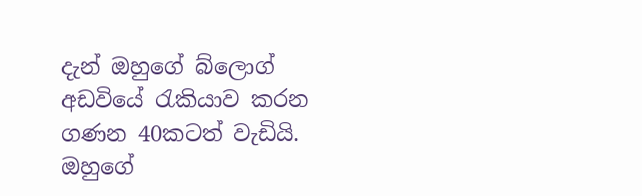දැන් ඔහුගේ බ්ලොග් අඩවියේ රැකියාව කරන ගණන 40කටත් වැඩියි. ඔහුගේ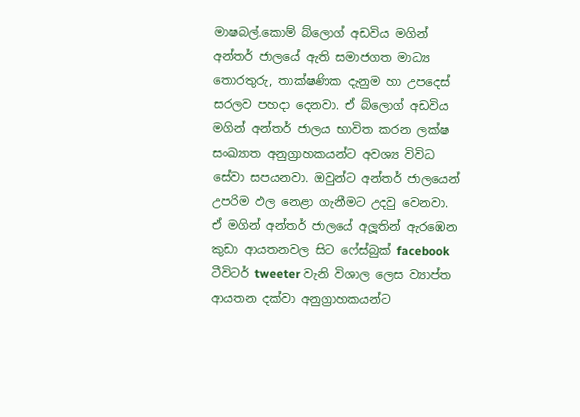මාෂබල්.කොම් බ්ලොග් අඩවිය මගින් අන්තර් ජාලයේ ඇති සමාජගත මාධ්‍ය තොරතුරු, තාක්ෂණික දැනුම හා උපදෙස් සරලව පහදා දෙනවා. ඒ බ්ලොග් අඩවිය මගින් අන්තර් ජාලය භාවිත කරන ලක්ෂ සංඛ්‍යාත අනුග්‍රාහකයන්ට අවශ්‍ය විවිධ සේවා සපයනවා. ඔවුන්ට අන්තර් ජාලයෙන් උපරිම ඵල නෙළා ගැනීමට උදවු වෙනවා. ඒ මගින් අන්තර් ජාලයේ අලූතින් ඇරඹෙන කුඩා ආයතනවල සිට ෆේස්බුක් facebook ටීවිටර් tweeter වැනි විශාල ලෙස ව්‍යාප්ත ආයතන දක්වා අනුග්‍රාහකයන්ට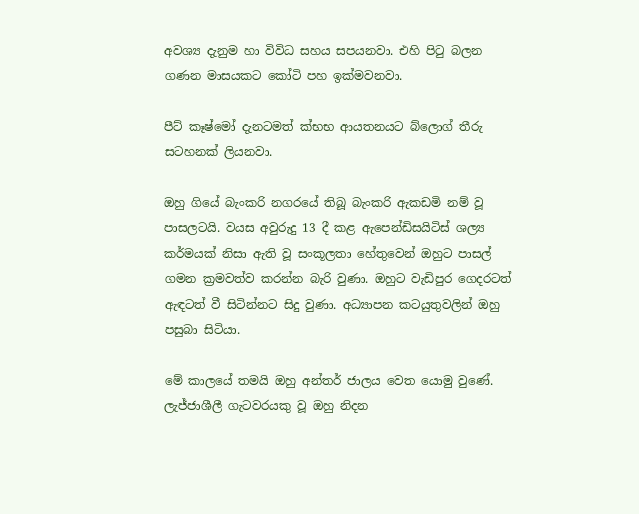අවශ්‍ය දැනුම හා විවිධ සහය සපයනවා. එහි පිටු බලන ගණන මාසයකට කෝටි පහ ඉක්මවනවා.

පීට් කෑෂ්මෝ දැනටමත් ක්‍භභ ආයතනයට බ්ලොග් තීරු සටහනක් ලියනවා.

ඔහු ගියේ බැංකරි නගරයේ තිබූ බැංකරි ඇකඩමි නම් වූ පාසලටයි. වයස අවුරුදු 13 දී කළ ඇපෙන්ඩිසයිටිස් ශල්‍ය කර්මයක් නිසා ඇති වූ සංකූලතා හේතුවෙන් ඔහුට පාසල් ගමන ක්‍රමවත්ව කරන්න බැරි වුණා. ඔහුට වැඩිපුර ගෙදරටත් ඇඳටත් වී සිටින්නට සිදු වුණා. අධ්‍යාපන කටයුතුවලින් ඔහු පසුබා සිටියා.

මේ කාලයේ තමයි ඔහු අන්තර් ජාලය වෙත යොමු වුණේ. ලැජ්ජාශීලී ගැටවරයකු වූ ඔහු නිදන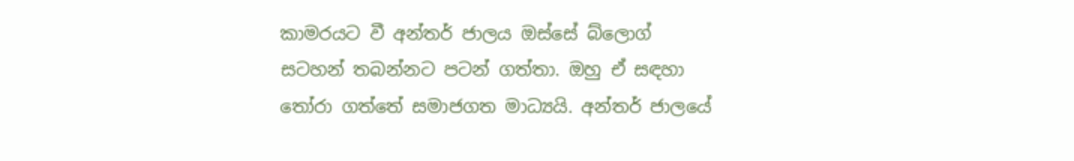කාමරයට වී අන්තර් ජාලය ඔස්සේ බ්ලොග් සටහන් තබන්නට පටන් ගත්තා. ඔහු ඒ සඳහා තෝරා ගත්තේ සමාජගත මාධ්‍යයි. අන්තර් ජාලයේ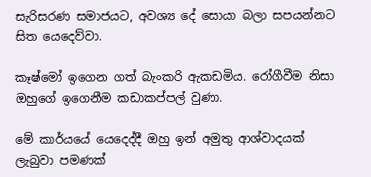සැරිසරණ සමාජයට, අවශ්‍ය දේ සොයා බලා සපයන්නට සිත යෙදෙව්වා.

කෑෂ්මෝ ඉගෙන ගත් බැංකරි ඇකඩමිය. රෝගීවීම නිසා ඔහුගේ ඉගෙනීම කඩාකප්පල් වුණා.

මේ කාර්යයේ යෙදෙද්දී ඔහු ඉන් අමුතු ආශ්වාදයක් ලැබුවා පමණක්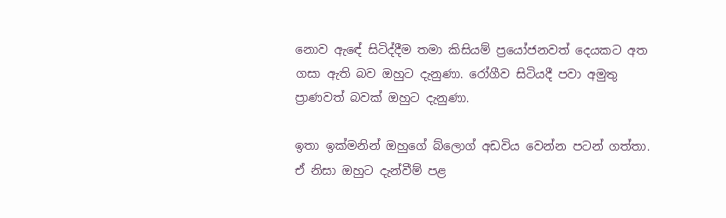නොව ඇඳේ සිටිද්දීම තමා කිසියම් ප්‍රයෝජනවත් දෙයකට අත ගසා ඇති බව ඔහුට දැනුණා. රෝගීව සිටියදී පවා අමුතු ප්‍රාණවත් බවක් ඔහුට දැනුණා.

ඉතා ඉක්මනින් ඔහුගේ බ්ලොග් අඩවිය වෙන්න පටන් ගත්තා. ඒ නිසා ඔහුට දැන්වීම් පළ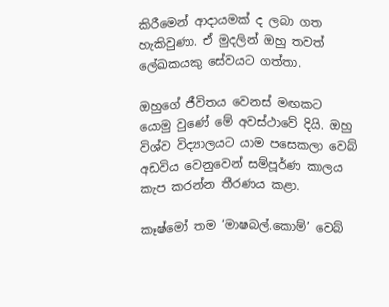කිරීමෙන් ආදායමක් ද ලබා ගත හැකිවුණා. ඒ මුදලින් ඔහු තවත් ලේඛකයකු සේවයට ගත්තා.

ඔහුගේ ජීවිතය වෙනස් මඟකට යොමු වුණේ මේ අවස්ථාවේ දියි. ඔහු විශ්ව විද්‍යාලයට යාම පසෙකලා වෙබ් අඩවිය වෙනුවෙන් සම්පූර්ණ කාලය කැප කරන්න තීරණය කළා.

කෑෂ්මෝ තම ‘මාෂබල්.කොම්’ වෙබ්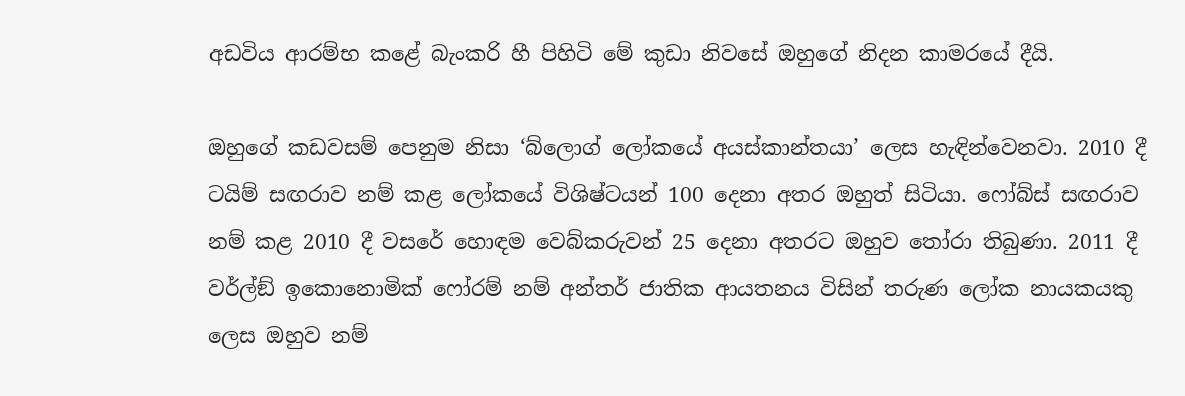අඩවිය ආරම්භ කළේ බැංකරි හී පිහිටි මේ කුඩා නිවසේ ඔහුගේ නිදන කාමරයේ දීයි.

ඔහුගේ කඩවසම් පෙනුම නිසා ‘බ්ලොග් ලෝකයේ අයස්කාන්තයා’ ලෙස හැඳින්වෙනවා. 2010 දී ටයිම් සඟරාව නම් කළ ලෝකයේ විශිෂ්ටයන් 100 දෙනා අතර ඔහුත් සිටියා. ෆෝබ්ස් සඟරාව නම් කළ 2010 දී වසරේ හොඳම වෙබ්කරුවන් 25 දෙනා අතරට ඔහුව තෝරා තිබුණා. 2011 දී වර්ල්ඞ් ඉකොනොමික් ෆෝරම් නම් අන්තර් ජාතික ආයතනය විසින් තරුණ ලෝක නායකයකු ලෙස ඔහුව නම්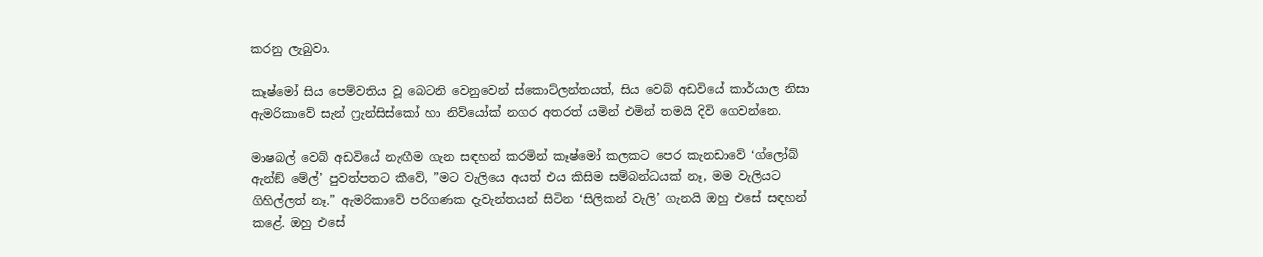කරනු ලැබුවා.

කෑෂ්මෝ සිය පෙම්වතිය වූ බෙටනි වෙනුවෙන් ස්කොට්ලන්තයත්, සිය වෙබ් අඩවියේ කාර්යාල නිසා ඇමරිකාවේ සැන් ෆ්‍රැන්සිස්කෝ හා නිව්යෝක් නගර අතරත් යමින් එමින් තමයි දිවි ගෙවන්නෙ.

මාෂබල් වෙබ් අඩවියේ නැඟීම ගැන සඳහන් කරමින් කෑෂ්මෝ කලකට පෙර කැනඩාවේ ‘ග්ලෝබ් ඇන්ඞ් මේල්’ පුවත්පතට කීවේ, ”මට වැලියෙ අයත් එය කිසිම සම්බන්ධයක් නෑ, මම වැලියට ගිහිල්ලත් නෑ.” ඇමරිකාවේ පරිගණක දැවැන්තයන් සිටින ‘සිලිකන් වැලි’ ගැනයි ඔහු එසේ සඳහන් කළේ. ඔහු එසේ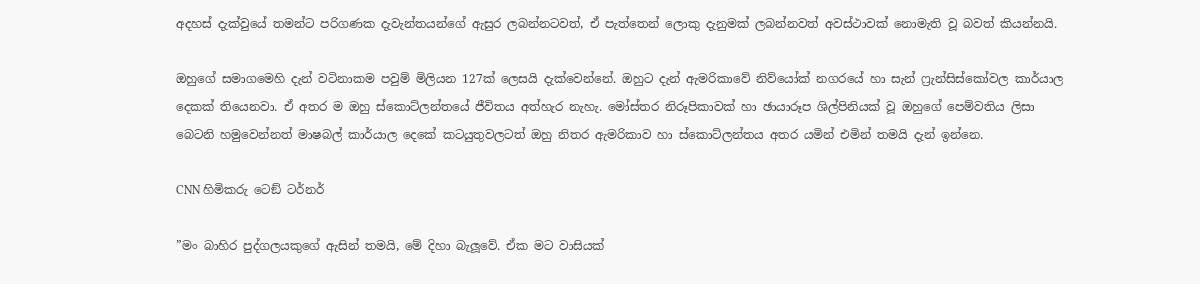අදහස් දැක්වුයේ තමන්ට පරිගණක දැවැන්තයන්ගේ ඇසුර ලබන්නටවත්, ඒ පැත්තෙන් ලොකු දැනුමක් ලබන්නවත් අවස්ථාවක් නොමැති වූ බවත් කියන්නයි.

ඔහුගේ සමාගමෙහි දැන් වටිනාකම පවුම් මිලියන 127ක් ලෙසයි දැක්වෙන්නේ. ඔහුට දැන් ඇමරිකාවේ නිව්යෝක් නගරයේ හා සැන් ෆ්‍රැන්සිස්කෝවල කාර්යාල දෙකක් තියෙනවා. ඒ අතර ම ඔහු ස්කොට්ලන්තයේ ජීවිතය අත්හැර නැහැ. මෝස්තර නිරූපිකාවක් හා ඡායාරූප ශිල්පිනියක් වූ ඔහුගේ පෙම්වතිය ලිසා බෙටනි හමුවෙන්නත් මාෂබල් කාර්යාල දෙකේ කටයුතුවලටත් ඔහු නිතර ඇමරිකාව හා ස්කොට්ලන්තය අතර යමින් එමින් තමයි දැන් ඉන්නෙ.

CNN හිමිකරු ටෙඞ් ටර්නර්

”මං බාහිර පුද්ගලයකුගේ ඇසින් තමයි, මේ දිහා බැලූවේ. ඒක මට වාසියක්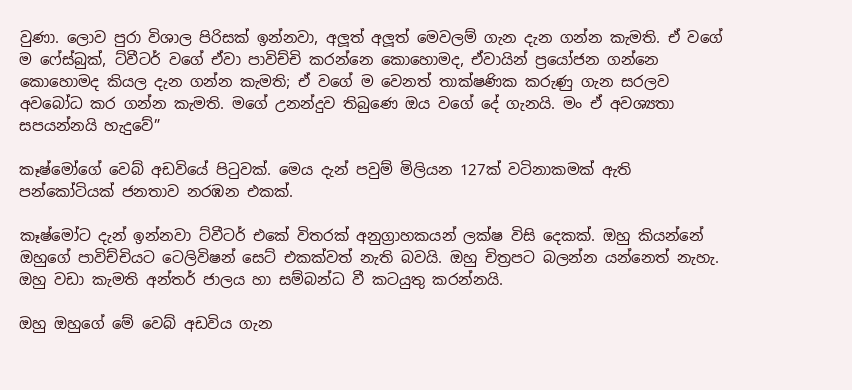වුණා. ලොව පුරා විශාල පිරිසක් ඉන්නවා, අලූත් අලූත් මෙවලම් ගැන දැන ගන්න කැමති. ඒ වගේ ම ෆේස්බුක්, ට්වීටර් වගේ ඒවා පාවිච්චි කරන්නෙ කොහොමද, ඒවායින් ප්‍රයෝජන ගන්නෙ කොහොමද කියල දැන ගන්න කැමති; ඒ වගේ ම වෙනත් තාක්ෂණික කරුණු ගැන සරලව අවබෝධ කර ගන්න කැමති. මගේ උනන්දුව තිබුණෙ ඔය වගේ දේ ගැනයි. මං ඒ අවශ්‍යතා සපයන්නයි හැදුවේ”

කෑෂ්මෝගේ වෙබ් අඩවියේ පිටුවක්. මෙය දැන් පවුම් මිලියන 127ක් වටිනාකමක් ඇති පන්කෝටියක් ජනතාව නරඹන එකක්.

කෑෂ්මෝට දැන් ඉන්නවා ට්වීටර් එකේ විතරක් අනුග්‍රාහකයන් ලක්ෂ විසි දෙකක්. ඔහු කියන්නේ ඔහුගේ පාවිච්චියට ටෙලිවිෂන් සෙට් එකක්වත් නැති බවයි. ඔහු චිත්‍රපට බලන්න යන්නෙත් නැහැ. ඔහු වඩා කැමති අන්තර් ජාලය හා සම්බන්ධ වී කටයුතු කරන්නයි.

ඔහු ඔහුගේ මේ වෙබ් අඩවිය ගැන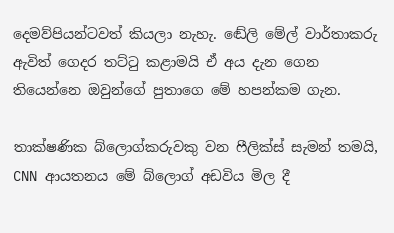දෙමව්පියන්ටවත් කියලා නැහැ. ඬේලි මේල් වාර්තාකරු ඇවිත් ගෙදර තට්ටු කළාමයි ඒ අය දැන ගෙන තියෙන්නෙ ඔවුන්ගේ පුතාගෙ මේ හපන්කම ගැන.

තාක්ෂණික බ්ලොග්කරුවකු වන ෆීලික්ස් සැමන් තමයි, CNN ආයතනය මේ බ්ලොග් අඩවිය මිල දී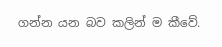ගන්න යන බව කලින් ම කීවේ.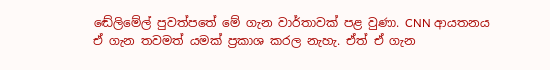ඬේලිමේල් පුවත්පතේ මේ ගැන වාර්තාවක් පළ වුණා. CNN ආයතනය ඒ ගැන තවමත් යමක් ප්‍රකාශ කරල නැහැ. ඒත් ඒ ගැන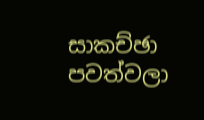සාකච්ඡා පවත්වලා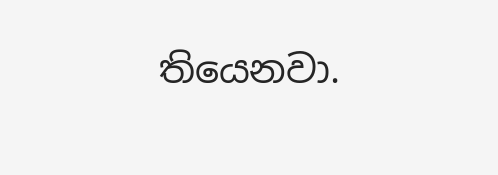තියෙනවා.